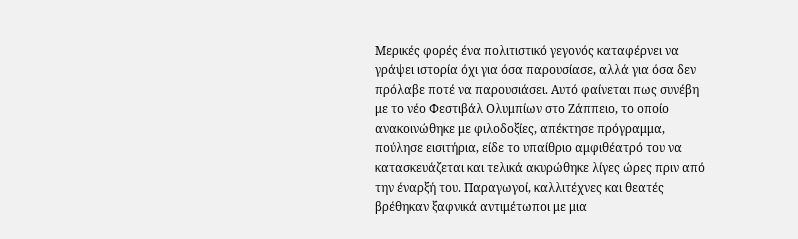Μερικές φορές ένα πολιτιστικό γεγονός καταφέρνει να γράψει ιστορία όχι για όσα παρουσίασε, αλλά για όσα δεν πρόλαβε ποτέ να παρουσιάσει. Αυτό φαίνεται πως συνέβη με το νέο Φεστιβάλ Ολυμπίων στο Ζάππειο, το οποίο ανακοινώθηκε με φιλοδοξίες, απέκτησε πρόγραμμα, πούλησε εισιτήρια, είδε το υπαίθριο αμφιθέατρό του να κατασκευάζεται και τελικά ακυρώθηκε λίγες ώρες πριν από την έναρξή του. Παραγωγοί, καλλιτέχνες και θεατές βρέθηκαν ξαφνικά αντιμέτωποι με μια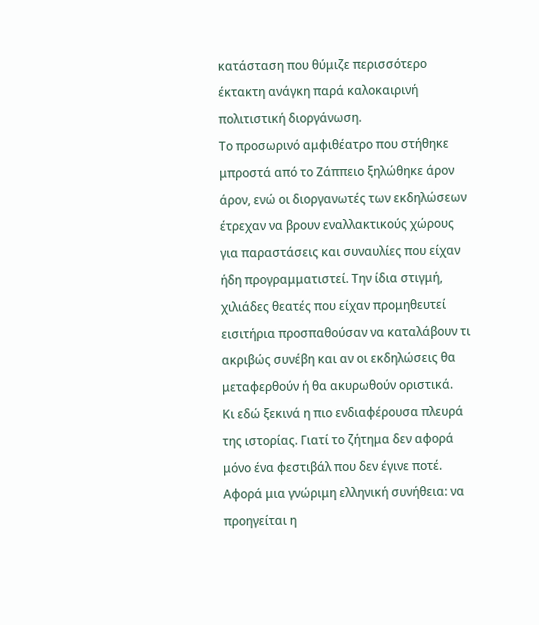κατάσταση που θύμιζε περισσότερο έκτακτη ανάγκη παρά καλοκαιρινή πολιτιστική διοργάνωση.
Το προσωρινό αμφιθέατρο που στήθηκε μπροστά από το Ζάππειο ξηλώθηκε άρον άρον, ενώ οι διοργανωτές των εκδηλώσεων έτρεχαν να βρουν εναλλακτικούς χώρους για παραστάσεις και συναυλίες που είχαν ήδη προγραμματιστεί. Την ίδια στιγμή, χιλιάδες θεατές που είχαν προμηθευτεί εισιτήρια προσπαθούσαν να καταλάβουν τι ακριβώς συνέβη και αν οι εκδηλώσεις θα μεταφερθούν ή θα ακυρωθούν οριστικά.
Κι εδώ ξεκινά η πιο ενδιαφέρουσα πλευρά της ιστορίας. Γιατί το ζήτημα δεν αφορά μόνο ένα φεστιβάλ που δεν έγινε ποτέ. Αφορά μια γνώριμη ελληνική συνήθεια: να προηγείται η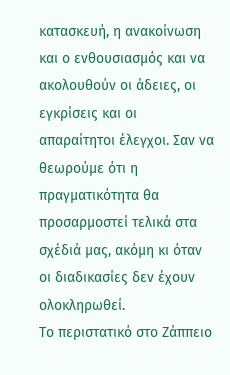κατασκευή, η ανακοίνωση και ο ενθουσιασμός και να ακολουθούν οι άδειες, οι εγκρίσεις και οι απαραίτητοι έλεγχοι. Σαν να θεωρούμε ότι η πραγματικότητα θα προσαρμοστεί τελικά στα σχέδιά μας, ακόμη κι όταν οι διαδικασίες δεν έχουν ολοκληρωθεί.
Το περιστατικό στο Ζάππειο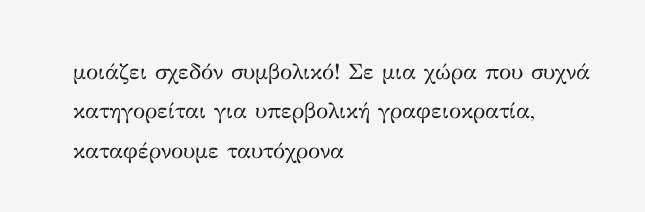μοιάζει σχεδόν συμβολικό! Σε μια χώρα που συχνά κατηγορείται για υπερβολική γραφειοκρατία, καταφέρνουμε ταυτόχρονα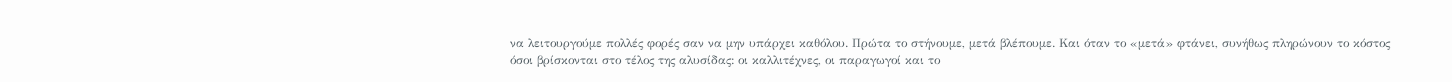να λειτουργούμε πολλές φορές σαν να μην υπάρχει καθόλου. Πρώτα το στήνουμε, μετά βλέπουμε. Και όταν το «μετά» φτάνει, συνήθως πληρώνουν το κόστος όσοι βρίσκονται στο τέλος της αλυσίδας: οι καλλιτέχνες, οι παραγωγοί και το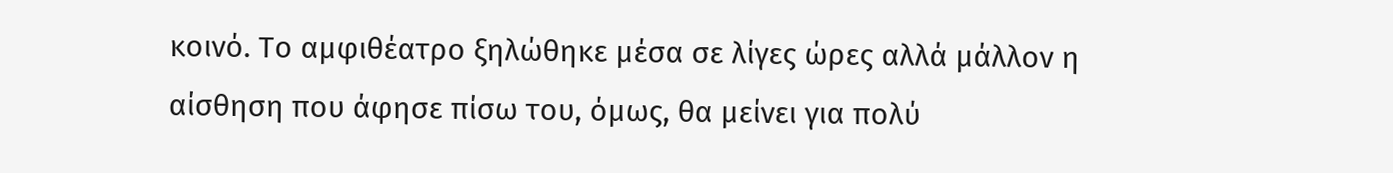κοινό. Το αμφιθέατρο ξηλώθηκε μέσα σε λίγες ώρες αλλά μάλλον η αίσθηση που άφησε πίσω του, όμως, θα μείνει για πολύ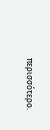περισσότερο.